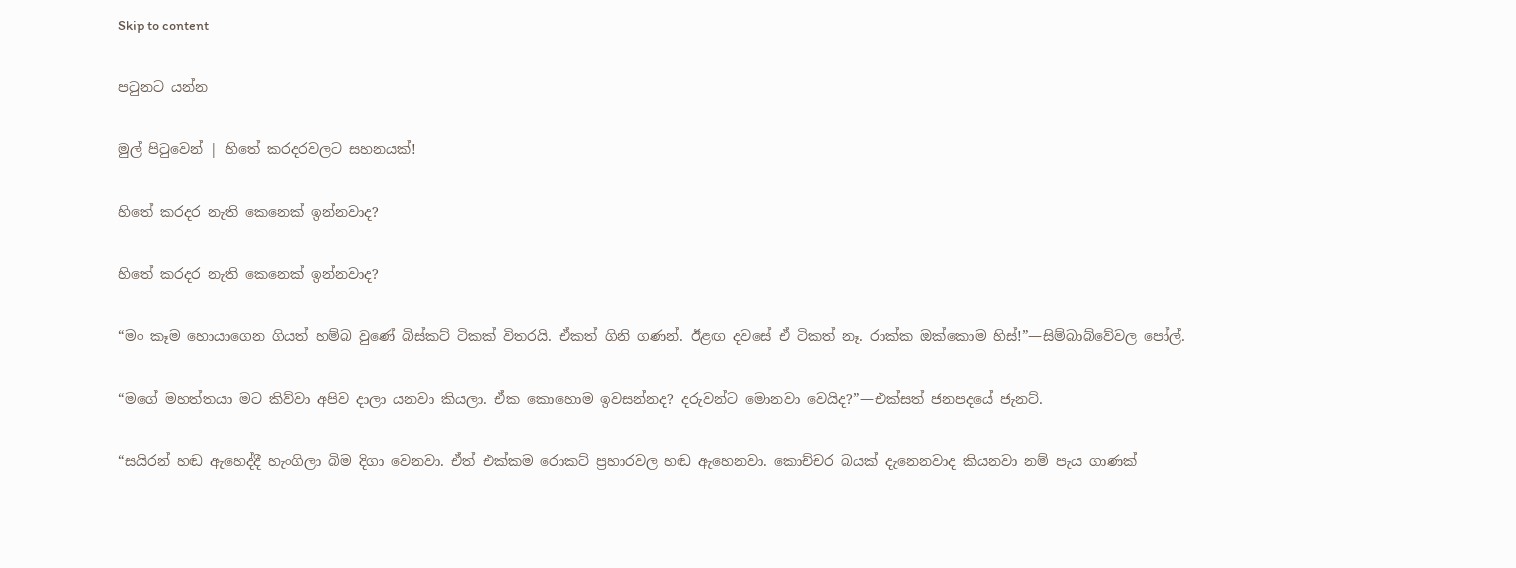Skip to content

පටුනට යන්න

මුල් පිටුවෙන් | හිතේ කරදරවලට සහනයක්!

හිතේ කරදර නැති කෙනෙක් ඉන්නවාද?

හිතේ කරදර නැති කෙනෙක් ඉන්නවාද?

“මං කෑම හොයාගෙන ගියත් හම්බ වුණේ බිස්කට් ටිකක් විතරයි. ඒකත් ගිනි ගණන්. ඊළඟ දවසේ ඒ ටිකත් නෑ. රාක්ක ඔක්කොම හිස්!”—සිම්බාබ්වේවල පෝල්.

“මගේ මහත්තයා මට කිව්වා අපිව දාලා යනවා කියලා. ඒක කොහොම ඉවසන්නද? දරුවන්ට මොනවා වෙයිද?”—එක්සත් ජනපදයේ ජැනට්.

“සයිරන් හඬ ඇහෙද්දී හැංගිලා බිම දිගා වෙනවා. ඒත් එක්කම රොකට් ප්‍රහාරවල හඬ ඇහෙනවා. කොච්චර බයක් දැනෙනවාද කියනවා නම් පැය ගාණක්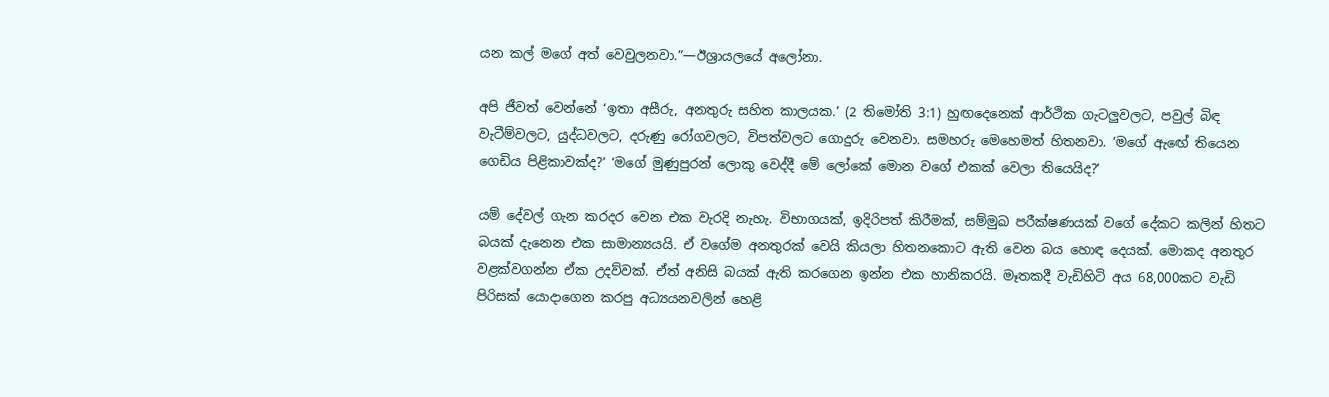යන කල් මගේ අත් වෙවුලනවා.”—ඊශ්‍රායලයේ අලෝනා.

අපි ජීවත් වෙන්නේ ‘ඉතා අසීරු, අනතුරු සහිත කාලයක.’ (2 තිමෝති 3:1) හුඟදෙනෙක් ආර්ථික ගැටලුවලට, පවුල් බිඳ වැටීම්වලට, යුද්ධවලට, දරුණු රෝගවලට, විපත්වලට ගොදුරු වෙනවා. සමහරු මෙහෙමත් හිතනවා. ‘මගේ ඇඟේ තියෙන ගෙඩිය පිළිකාවක්ද?’ ‘මගේ මුණුපුරන් ලොකු වෙද්දී මේ ලෝකේ මොන වගේ එකක් වෙලා තියෙයිද?’

යම් දේවල් ගැන කරදර වෙන එක වැරදි නැහැ. විභාගයක්, ඉදිරිපත් කිරීමක්, සම්මුඛ පරීක්ෂණයක් වගේ දේකට කලින් හිතට බයක් දැනෙන එක සාමාන්‍යයයි. ඒ වගේම අනතුරක් වෙයි කියලා හිතනකොට ඇති වෙන බය හොඳ දෙයක්. මොකද අනතුර වළක්වගන්න ඒක උදව්වක්. ඒත් අනිසි බයක් ඇති කරගෙන ඉන්න එක හානිකරයි. මෑතකදී වැඩිහිටි අය 68,000කට වැඩි පිරිසක් යොදාගෙන කරපු අධ්‍යයනවලින් හෙළි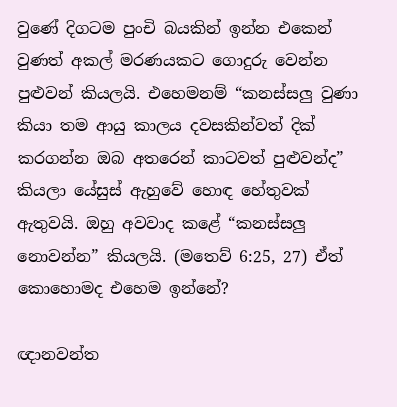වුණේ දිගටම පුංචි බයකින් ඉන්න එකෙන් වුණත් අකල් මරණයකට ගොදුරු වෙන්න පුළුවන් කියලයි. එහෙමනම් “කනස්සලු වුණා කියා තම ආයු කාලය දවසකින්වත් දික් කරගන්න ඔබ අතරෙන් කාටවත් පුළුවන්ද” කියලා යේසුස් ඇහුවේ හොඳ හේතුවක් ඇතුවයි. ඔහු අවවාද කළේ “කනස්සලු නොවන්න” කියලයි. (මතෙව් 6:25, 27) ඒත් කොහොමද එහෙම ඉන්නේ?

ඥානවන්ත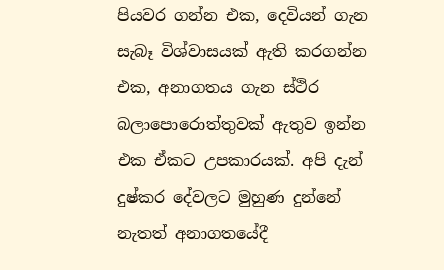පියවර ගන්න එක, දෙවියන් ගැන සැබෑ විශ්වාසයක් ඇති කරගන්න එක, අනාගතය ගැන ස්ථිර බලාපොරොත්තුවක් ඇතුව ඉන්න එක ඒකට උපකාරයක්. අපි දැන් දුෂ්කර දේවලට මුහුණ දුන්නේ නැතත් අනාගතයේදී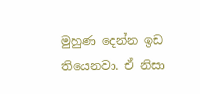මුහුණ දෙන්න ඉඩ තියෙනවා. ඒ නිසා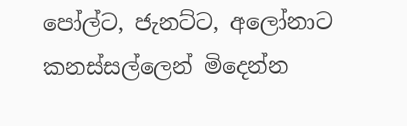පෝල්ට, ජැනට්ට, අලෝනාට කනස්සල්ලෙන් මිදෙන්න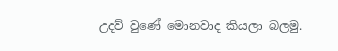උදව් වුණේ මොනවාද කියලා බලමු.